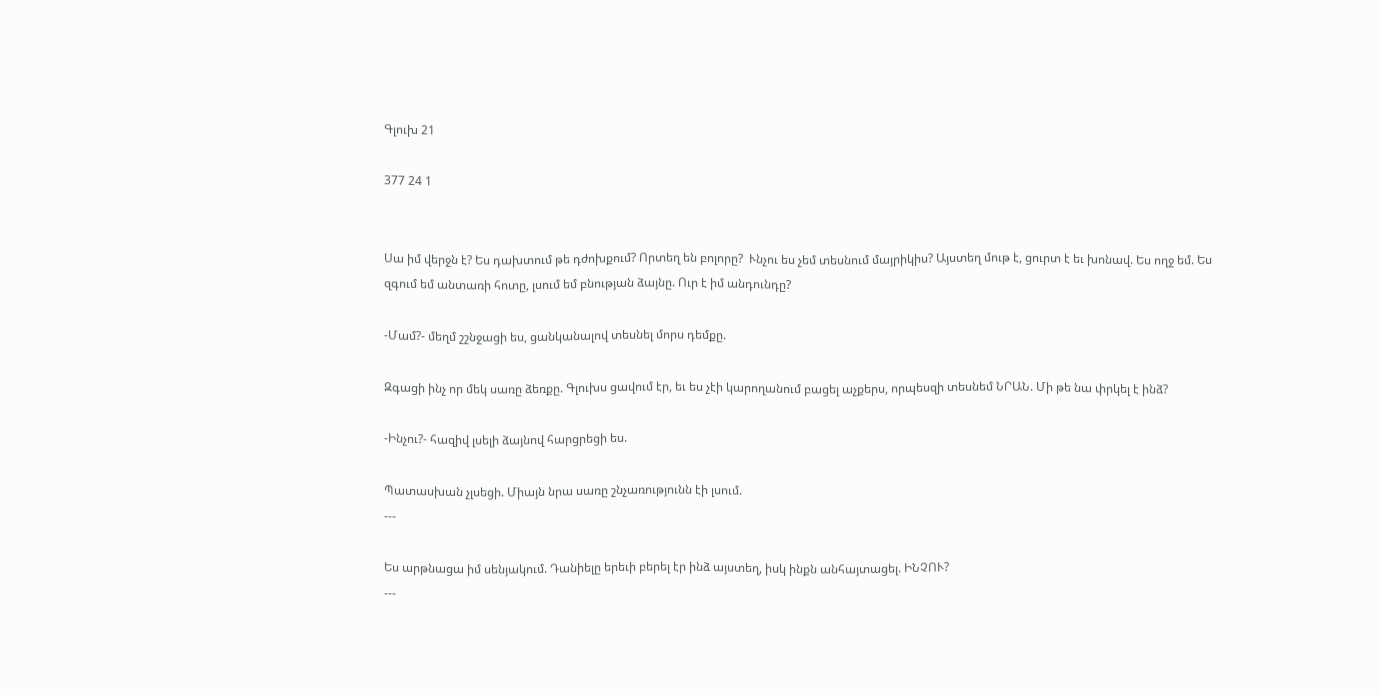Գլուխ 21

377 24 1


Սա իմ վերջն է? Ես դախտում թե դժոխքում? Որտեղ են բոլորը?  Ւնչու ես չեմ տեսնում մայրիկիս? Այստեղ մութ է, ցուրտ է եւ խոնավ. Ես ողջ եմ. Ես զգում եմ անտառի հոտը, լսում եմ բնության ձայնը. Ուր է իմ անդունդը?

-Մամ?- մեղմ շշնջացի ես, ցանկանալով տեսնել մորս դեմքը.

Զգացի ինչ որ մեկ սառը ձեռքը. Գլուխս ցավում էր, եւ ես չէի կարողանում բացել աչքերս, որպեսզի տեսնեմ ՆՐԱՆ. Մի թե նա փրկել է ինձ?

-Ինչու?- հազիվ լսելի ձայնով հարցրեցի ես.

Պատասխան չլսեցի. Միայն նրա սառը շնչառությունն էի լսում.
---

Ես արթնացա իմ սենյակում. Դանիելը երեւի բերել էր ինձ այստեղ, իսկ ինքն անհայտացել. ԻՆՉՈՒ?
---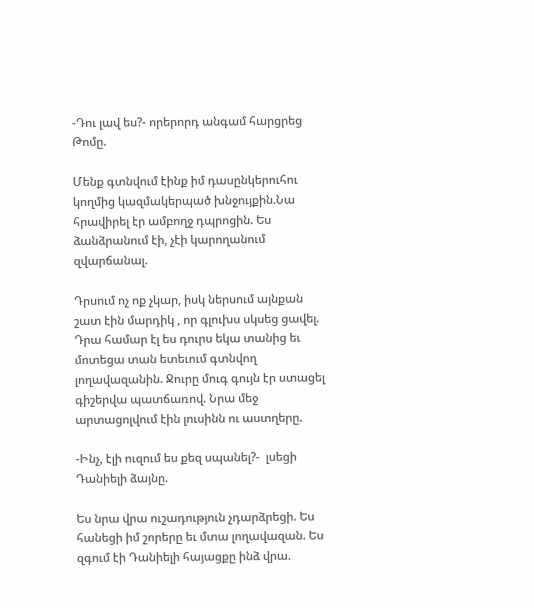-Դու լավ ես?- որերորդ անգամ հարցրեց Թոմը.

Մենք գտնվում էինք իմ դասընկերուհու կողմից կազմակերպած խնջույքին.Նա հրավիրել էր ամբողջ դպրոցին. Ես ձանձրանում էի, չէի կարողանում զվարճանալ.

Դրսում ոչ ոք չկար, իսկ ներսում այնքան շատ էին մարդիկ , որ գլուխս սկսեց ցավել. Դրա համար էլ ես դուրս եկա տանից եւ մոտեցա տան ետեւում գտնվող լողավազանին. Ջուրը մուգ գույն էր ստացել գիշերվա պատճառով. Նրա մեջ արտացոլվում էին լուսինն ու աստղերը.

-Ինչ, էլի ուզում ես քեզ սպանել?-  լսեցի Դանիելի ձայնը.

Ես նրա վրա ուշադություն չդարձրեցի. Ես հանեցի իմ շորերը եւ մտա լողավազան. Ես զգում էի Դանիելի հայացքը ինձ վրա.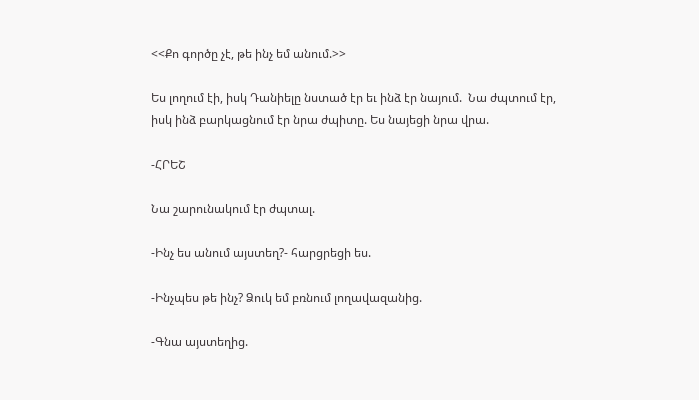<<Քո գործը չէ, թե ինչ եմ անում.>>

Ես լողում էի, իսկ Դանիելը նստած էր եւ ինձ էր նայում.  Նա ժպտում էր, իսկ ինձ բարկացնում էր նրա ժպիտը. Ես նայեցի նրա վրա.

-ՀՐԵՇ

Նա շարունակում էր ժպտալ.

-Ինչ ես անում այստեղ?- հարցրեցի ես.

-Ինչպես թե ինչ? Ձուկ եմ բռնում լողավազանից.

-Գնա այստեղից.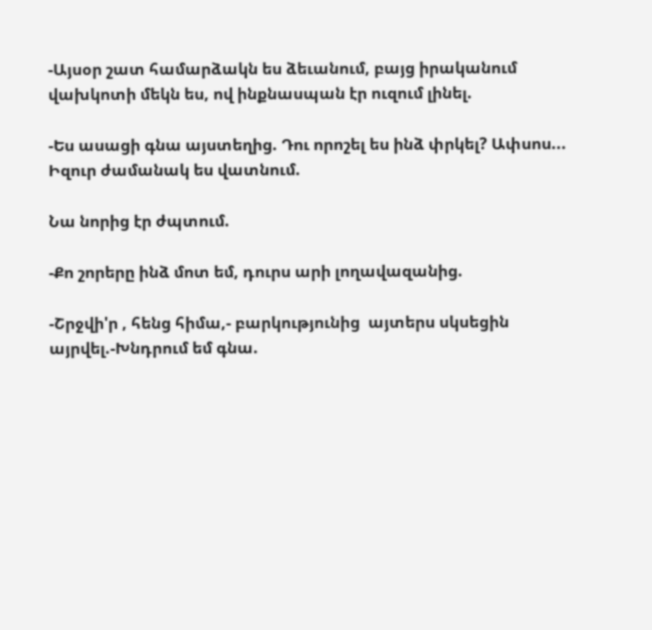-Այսօր շատ համարձակն ես ձեւանում, բայց իրականում վախկոտի մեկն ես, ով ինքնասպան էր ուզում լինել.

-Ես ասացի գնա այստեղից. Դու որոշել ես ինձ փրկել? Ափսոս... Իզուր ժամանակ ես վատնում.

Նա նորից էր ժպտում.

-Քո շորերը ինձ մոտ եմ, դուրս արի լողավազանից.

-Շրջվի'ր , հենց հիմա,- բարկությունից  այտերս սկսեցին այրվել.-Խնդրում եմ գնա.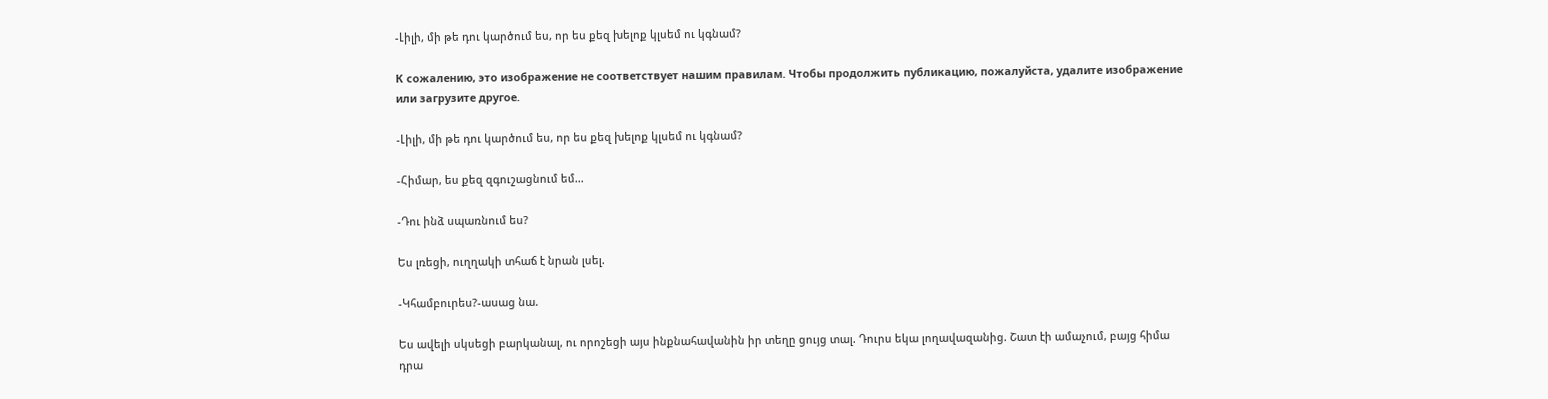-Լիլի, մի թե դու կարծում ես, որ ես քեզ խելոք կլսեմ ու կգնամ?

К сожалению, это изображение не соответствует нашим правилам. Чтобы продолжить публикацию, пожалуйста, удалите изображение или загрузите другое.

-Լիլի, մի թե դու կարծում ես, որ ես քեզ խելոք կլսեմ ու կգնամ?

-Հիմար, ես քեզ զգուշացնում եմ...

-Դու ինձ սպառնում ես?

Ես լռեցի, ուղղակի տհաճ է նրան լսել.

-Կհամբուրես?-ասաց նա.

Ես ավելի սկսեցի բարկանալ, ու որոշեցի այս ինքնահավանին իր տեղը ցույց տալ. Դուրս եկա լողավազանից. Շատ էի ամաչում, բայց հիմա դրա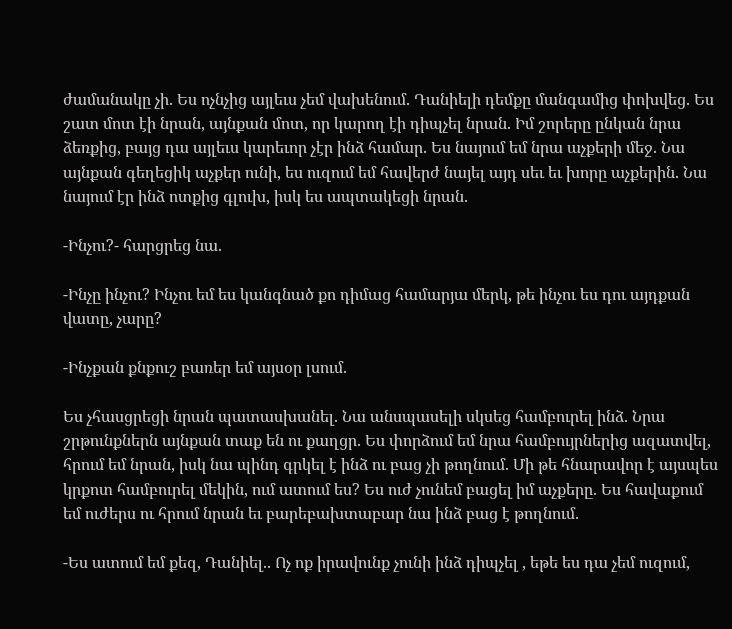ժամանակը չի. Ես ոչնչից այլեւս չեմ վախենում. Դանիելի դեմքը մանգամից փոխվեց. Ես շատ մոտ էի նրան, այնքան մոտ, որ կարող էի դիպչել նրան. Իմ շորերը ընկան նրա ձեռքից, բայց դա այլեւս կարեւոր չէր ինձ համար. Ես նայում եմ նրա աչքերի մեջ. Նա այնքան գեղեցիկ աչքեր ունի, ես ուզում եմ հավերժ նայել այդ սեւ եւ խորը աչքերին. Նա նայում էր ինձ ոտքից գլուխ, իսկ ես ապտակեցի նրան.

-Ինչու?- հարցրեց նա.

-Ինչը ինչու? Ինչու եմ ես կանգնած քո դիմաց համարյա մերկ, թե ինչու ես դու այդքան վատը, չարը?

-Ինչքան քնքուշ բառեր եմ այսօր լսում.

Ես չհասցրեցի նրան պատասխանել. Նա անսպասելի սկսեց համբուրել ինձ. Նրա շրթունքներն այնքան տաք են ու քաղցր. Ես փորձում եմ նրա համբույրներից ազատվել, հրում եմ նրան, իսկ նա պինդ գրկել է ինձ ու բաց չի թողնում. Մի թե հնարավոր է այսպես կրքոտ համբուրել մեկին, ում ատում ես? Ես ուժ չունեմ բացել իմ աչքերը. Ես հավաքում եմ ուժերս ու հրում նրան եւ բարեբախտաբար նա ինձ բաց է թողնում.

-Ես ատում եմ քեզ, Դանիել.. Ոչ ոք իրավունք չունի ինձ դիպչել , եթե ես դա չեմ ուզում,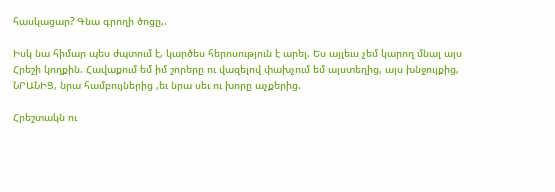հասկացար? Գնա գրողի ծոցը,.

Իսկ նա հիմար պես ժպտում է, կարծես հերոսություն է արել. Ես այլեւս չեմ կարող մնալ այս Հրեշի կողքին. Հավաքում եմ իմ շորերը ու վազելով փախչում եմ այստեղից, այս խնջույքից, ՆՐԱՆԻՑ, նրա համբույներից ,եւ նրա սեւ ու խորը աչքերից.

Հրեշտակն ու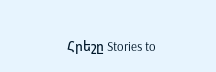Հրեշը Stories to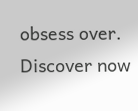obsess over. Discover now